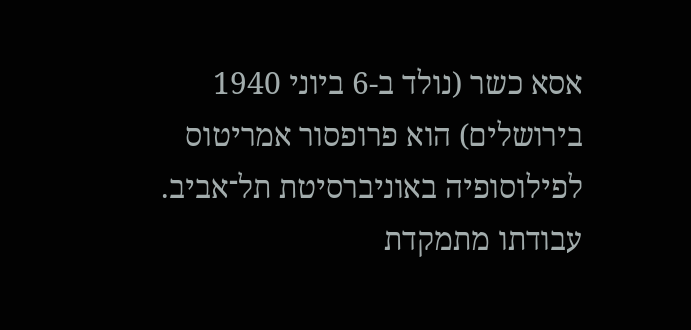אסא כשר (נולד ב-6 ביוני 1940 בירושלים) הוא פרופסור אמריטוס לפילוסופיה באוניברסיטת תל־אביב. עבודתו מתמקדת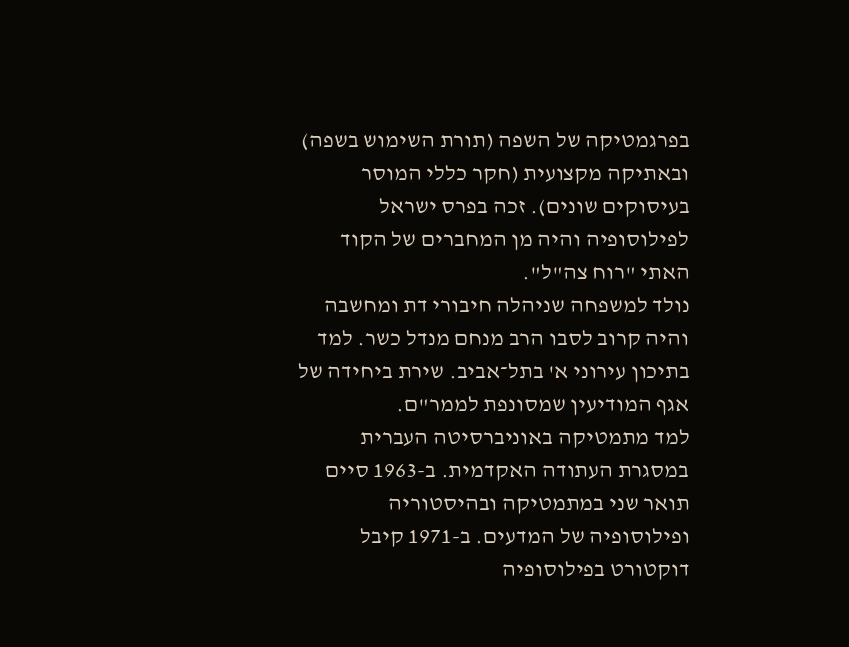בפרגמטיקה של השפה (תורת השימוש בשפה) ובאתיקה מקצועית (חקר כללי המוסר בעיסוקים שונים). זכה בפרס ישראל לפילוסופיה והיה מן המחברים של הקוד האתי "רוח צה"ל".
נולד למשפחה שניהלה חיבורי דת ומחשבה והיה קרוב לסבו הרב מנחם מנדל כשר. למד בתיכון עירוני א' בתל־אביב. שירת ביחידה של אגף המודיעין שמסונפת לממר"ם.
למד מתמטיקה באוניברסיטה העברית במסגרת העתודה האקדמית. ב-1963 סיים תואר שני במתמטיקה ובהיסטוריה ופילוסופיה של המדעים. ב-1971 קיבל דוקטורט בפילוסופיה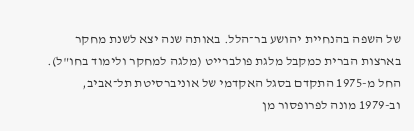של השפה בהנחיית יהושע בר־הלל. באותה שנה יצא לשנת מחקר בארצות הברית כמקבל מלגת פולברייט (מלגה למחקר ולימוד בחו"ל).
החל מ-1975 התקדם בסגל האקדמי של אוניברסיטת תל־אביב, וב-1979 מונה לפרופסור מן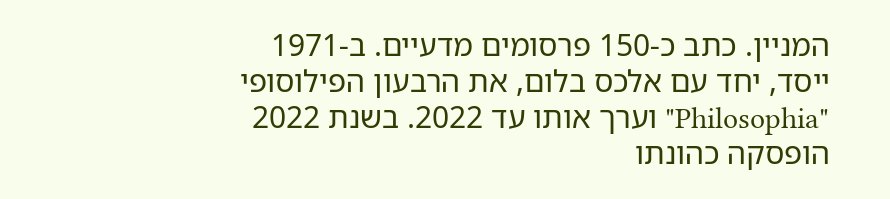המניין. כתב כ-150 פרסומים מדעיים. ב-1971 ייסד, יחד עם אלכס בלום, את הרבעון הפילוסופי "Philosophia" וערך אותו עד 2022. בשנת 2022 הופסקה כהונתו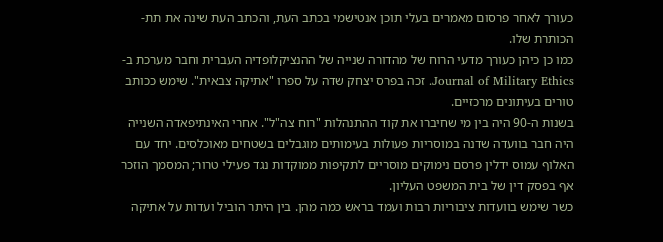כעורך לאחר פרסום מאמרים בעלי תוכן אנטישמי בכתב העת, והכתב העת שינה את תת-הכותרת שלו.
כמו כן כיהן כעורך מדעי הרוח של מהדורה שנייה של ההנציקלופדיה העברית וחבר מערכת ב-Journal of Military Ethics. זכה בפרס יצחק שדה על ספרו "אתיקה צבאית". שימש ככותב טורים בעיתונים מרכזיים.
בשנות ה-90 היה בין מי שחיברו את קוד ההתנהלות "רוח צה"ל". אחרי האינתיפאדה השנייה היה חבר בוועדה שדנה במוסריות פעולות בעימותים מוגבלים בשטחים מאוכלסים. יחד עם האלוף עמוס ידלין פרסם נימוקים מוסריים לתקיפות ממוקדות נגד פעילי טרור; המסמך הוזכר אף בפסק דין של בית המשפט העליון.
כשר שימש בוועדות ציבוריות רבות ועמד בראש כמה מהן. בין היתר הוביל ועדות על אתיקה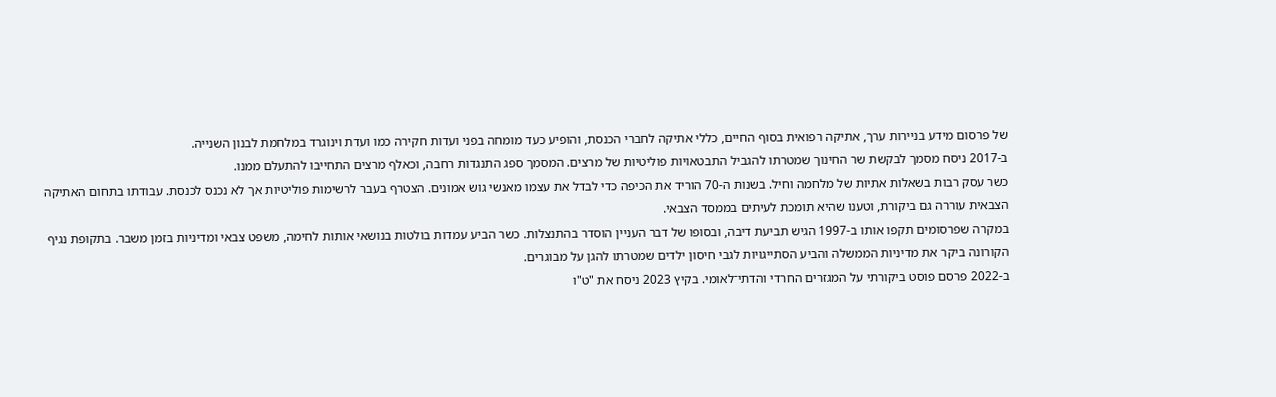של פרסום מידע בניירות ערך, אתיקה רפואית בסוף החיים, כללי אתיקה לחברי הכנסת, והופיע כעד מומחה בפני ועדות חקירה כמו ועדת וינוגרד במלחמת לבנון השנייה.
ב-2017 ניסח מסמך לבקשת שר החינוך שמטרתו להגביל התבטאויות פוליטיות של מרצים. המסמך ספג התנגדות רחבה, וכאלף מרצים התחייבו להתעלם ממנו.
כשר עסק רבות בשאלות אתיות של מלחמה וחיל. בשנות ה-70 הוריד את הכיפה כדי לבדל את עצמו מאנשי גוש אמונים. הצטרף בעבר לרשימות פוליטיות אך לא נכנס לכנסת. עבודתו בתחום האתיקה הצבאית עוררה גם ביקורת, וטענו שהיא תומכת לעיתים בממסד הצבאי.
במקרה שפרסומים תקפו אותו ב-1997 הגיש תביעת דיבה, ובסופו של דבר העניין הוסדר בהתנצלות. כשר הביע עמדות בולטות בנושאי אותות לחימה, משפט צבאי ומדיניות בזמן משבר. בתקופת נגיף הקורונה ביקר את מדיניות הממשלה והביע הסתייגויות לגבי חיסון ילדים שמטרתו להגן על מבוגרים.
ב-2022 פרסם פוסט ביקורתי על המגזרים החרדי והדתי־לאומי. בקיץ 2023 ניסח את "ט"ו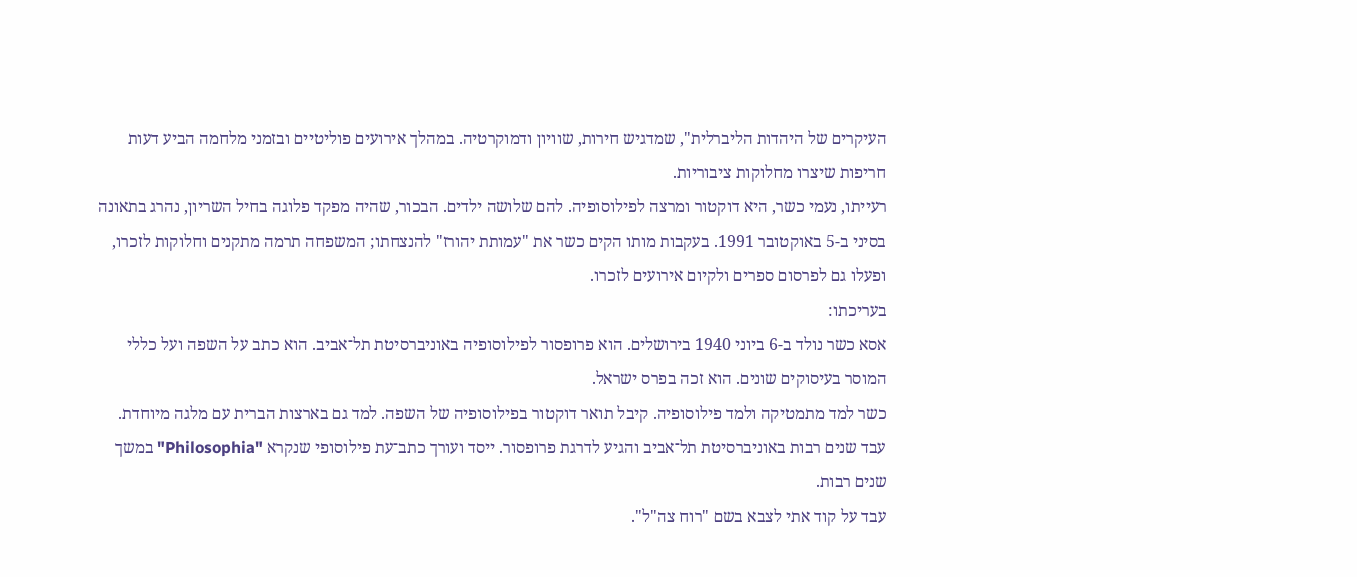העיקרים של היהדות הליברלית", שמדגיש חירות, שוויון ודמוקרטיה. במהלך אירועים פוליטיים ובזמני מלחמה הביע דעות חריפות שיצרו מחלוקות ציבוריות.
רעייתו, נעמי כשר, היא דוקטור ומרצה לפילוסופיה. להם שלושה ילדים. הבכור, שהיה מפקד פלוגה בחיל השריון, נהרג בתאונה בסיני ב-5 באוקטובר 1991. בעקבות מותו הקים כשר את "עמותת יהורז" להנצחתו; המשפחה תרמה מתקנים וחלוקות לזכרו, ופעלו גם לפרסום ספרים ולקיום אירועים לזכרו.
בעריכתו:
אסא כשר נולד ב-6 ביוני 1940 בירושלים. הוא פרופסור לפילוסופיה באוניברסיטת תל־אביב. הוא כתב על השפה ועל כללי המוסר בעיסוקים שונים. הוא זכה בפרס ישראל.
כשר למד מתמטיקה ולמד פילוסופיה. קיבל תואר דוקטור בפילוסופיה של השפה. למד גם בארצות הברית עם מלגה מיוחדת.
עבד שנים רבות באוניברסיטת תל־אביב והגיע לדרגת פרופסור. ייסד ועורך כתב־עת פילוסופי שנקרא "Philosophia" במשך שנים רבות.
עבד על קוד אתי לצבא בשם "רוח צה"ל".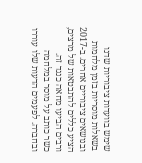שימש בוועדות ציבוריות שדנו בשאלות מוסריות בזמן מלחמות ובנושאים ציבוריים אחרים. ב-2017 הציע כללים להתבטאות של מרצים, ורבים הביעו מחאה כנגד זה.
כשר כותב על מוסר במלחמה ובחברה. לפעמים הדעות שלו עוררו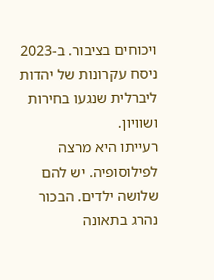ויכוחים בציבור. ב-2023 ניסח עקרונות של יהדות ליברלית שנגעו בחירות ושוויון.
רעייתו היא מרצה לפילוסופיה. יש להם שלושה ילדים. הבכור נהרג בתאונה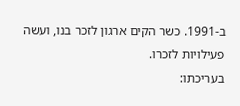ב-1991. כשר הקים ארגון לזכר בנו, ועשה פעילויות לזכרו.
בעריכתו: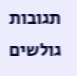תגובות גולשים